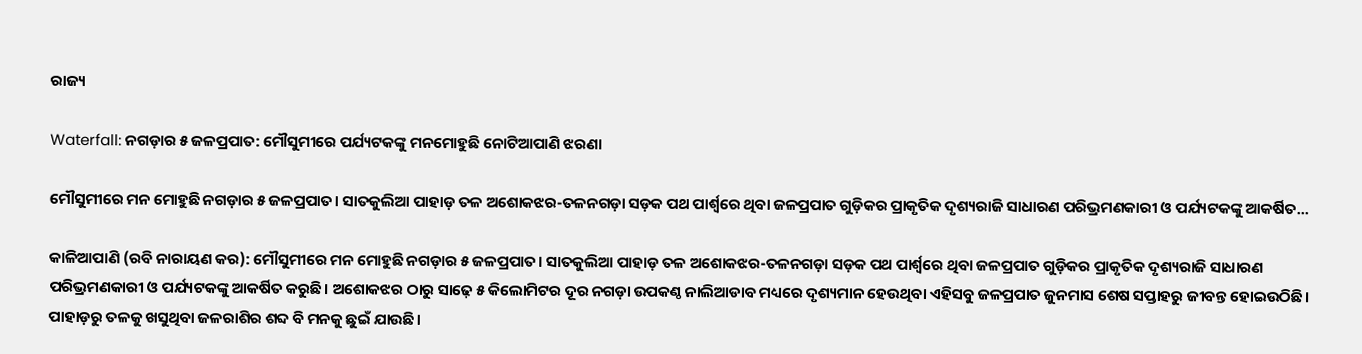ରାଜ୍ୟ

Waterfall: ନଗଡ଼ାର ୫ ଜଳପ୍ରପାତ: ମୌସୁମୀରେ ପର୍ଯ୍ୟଟକଙ୍କୁ ମନମୋହୁଛି ନୋଟିଆପାଣି ଝରଣା

ମୌସୁମୀରେ ମନ ମୋହୁଛି ନଗଡ଼ାର ୫ ଜଳପ୍ରପାତ। ସାତକୁଲିଆ ପାହାଡ଼ ତଳ ଅଶୋକଝର-ତଳନଗଡ଼ା ସଡ଼କ ପଥ ପାର୍ଶ୍ବରେ ଥିବା ଜଳପ୍ରପାତ ଗୁଡ଼ିକର ପ୍ରାକୃତିକ ଦୃଶ୍ୟରାଜି ସାଧାରଣ ପରିଭ୍ରମଣକାରୀ ଓ ପର୍ଯ୍ୟଟକଙ୍କୁ ଆକର୍ଷିତ...

କାଳିଆପାଣି (ରବି ନାରାୟଣ କର): ମୌସୁମୀରେ ମନ ମୋହୁଛି ନଗଡ଼ାର ୫ ଜଳପ୍ରପାତ। ସାତକୁଲିଆ ପାହାଡ଼ ତଳ ଅଶୋକଝର-ତଳନଗଡ଼ା ସଡ଼କ ପଥ ପାର୍ଶ୍ବରେ ଥିବା ଜଳପ୍ରପାତ ଗୁଡ଼ିକର ପ୍ରାକୃତିକ ଦୃଶ୍ୟରାଜି ସାଧାରଣ ପରିଭ୍ରମଣକାରୀ ଓ ପର୍ଯ୍ୟଟକଙ୍କୁ ଆକର୍ଷିତ କରୁଛି। ଅଶୋକଝର ଠାରୁ ସାଢ଼େ ୫ କିଲୋମିଟର ଦୂର ନଗଡ଼ା ଉପକଣ୍ଠ ନାଲିଆଡାବ ମଧ୍ୟରେ ଦୃଶ୍ୟମାନ ହେଉଥିବା ଏହିସବୁ ଜଳପ୍ରପାତ ଜୁନମାସ ଶେଷ ସପ୍ତାହରୁ ଜୀବନ୍ତ ହୋଇଉଠିଛି। ପାହାଡ଼ରୁ ତଳକୁ ଖସୁଥିବା ଜଳରାଶିର ଶବ୍ଦ ବି ମନକୁ ଛୁଇଁ ଯାଉଛି।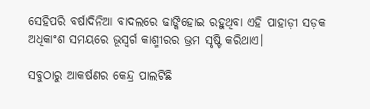ସେହିପରି ବର୍ଷାଦିନିଆ ବାଦଲରେ ଢାଙ୍କିହୋଇ ରହୁଥିବା ଏହି ପାହାଡ଼ୀ ସଡ଼କ ଅଧିକାଂଶ ସମୟରେ ଭୂସ୍ବର୍ଗ କାଶ୍ମୀରର ଭ୍ରମ ସୃଷ୍ଟି କରିଥାଏ।

ସବୁଠାରୁ ଆକର୍ଷଣର କେନ୍ଦ୍ର ପାଲଟିଛି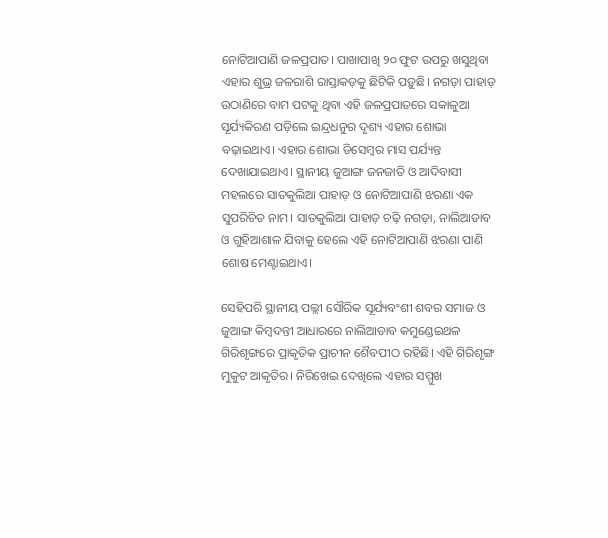ନୋଟିଆପାଣି ଜଳପ୍ରପାତ। ପାଖାପାଖି ୨୦ ଫୁଟ ଉପରୁ ଖସୁଥିବା ଏହାର ଶୁଭ୍ର ଜଳରାଶି ରାସ୍ତାକଡ଼କୁ ଛିଟିକି ପଡ଼ୁଛି। ନଗଡ଼ା ପାହାଡ଼ ଉଠାଣିରେ ବାମ ପଟକୁ ଥିବା ଏହି ଜଳପ୍ରପାତରେ ସକାଳୁଆ ସୂର୍ଯ୍ୟକିରଣ ପଡ଼ିଲେ ଇନ୍ଦ୍ରଧନୁର ଦୃଶ୍ୟ ଏହାର ଶୋଭା ବଢ଼ାଇଥାଏ। ଏହାର ଶୋଭା ଡିସେମ୍ବର ମାସ ପର୍ଯ୍ୟନ୍ତ ଦେଖାଯାଇଥାଏ। ସ୍ଥାନୀୟ ଜୁଆଙ୍ଗ ଜନଜାତି ଓ ଆଦିବାସୀ ମହଲରେ ସାତକୁଲିଆ ପାହାଡ଼ ଓ ନୋଟିଆପାଣି ଝରଣା ଏକ ସୁପରିଚିତ ନାମ। ସାତକୁଲିଆ ପାହାଡ଼ ଚଢ଼ି ନଗଡ଼ା, ନାଲିଆଡାବ ଓ ଗୁହିଆଶାଳ ଯିବାକୁ ହେଲେ ଏହି ନୋଟିଆପାଣି ଝରଣା ପାଣି ଶୋଷ ମେଣ୍ଟାଇଥାଏ।

ସେହିପରି ସ୍ଥାନୀୟ ପଲ୍ଲୀ ସୌରିକ ସୂର୍ଯ୍ୟବଂଶୀ ଶବର ସମାଜ ଓ ଜୁଆଙ୍ଗ କିମ୍ବଦନ୍ତୀ ଆଧାରରେ ନାଲିଆଡାବ କମୁଣ୍ଡେଇଥଳ ଗିରିଶୃଙ୍ଗରେ ପ୍ରାକୃତିକ ପ୍ରାଚୀନ ଶୈବପୀଠ ରହିଛି। ଏହି ଗିରିଶୃଙ୍ଗ ମୁକୁଟ ଆକୃତିର। ନିରିଖେଇ ଦେଖିଲେ ଏହାର ସମ୍ମୁଖ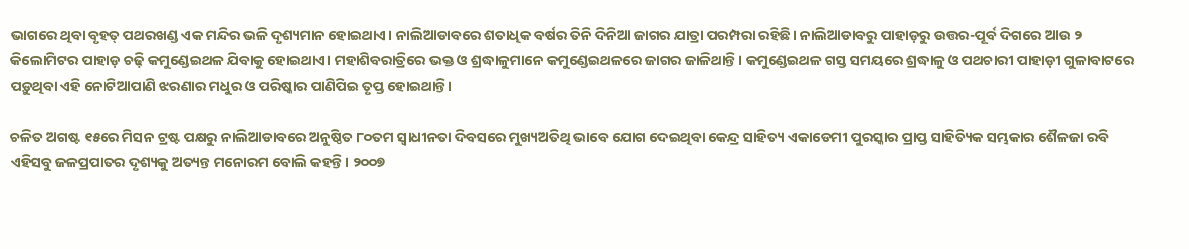ଭାଗରେ ଥିବା ବୃହତ୍ ପଥରଖଣ୍ଡ ଏକ ମନ୍ଦିର ଭଳି ଦୃଶ୍ୟମାନ ହୋଇଥାଏ। ନାଲିଆଡାବରେ ଶତାଧିକ ବର୍ଷର ତିନି ଦିନିଆ ଜାଗର ଯାତ୍ରା ପରମ୍ପରା ରହିଛି। ନାଲିଆଡାବରୁ ପାହାଡ଼ରୁ ଉତ୍ତର-ପୂର୍ବ ଦିଗ‌ରେ ଆଉ ୨ କିଲୋମିଟର ପାହାଡ଼ ଚଢ଼ି କମୁଣ୍ଡେଇଥଳ ଯିବାକୁ ହୋଇଥାଏ। ମହାଶିବରାତ୍ରିରେ ଭକ୍ତ ଓ ଶ୍ରଦ୍ଧାଳୁମାନେ କମୁଣ୍ଡେଇଥଳରେ ଜାଗର ଜାଳିଥାନ୍ତି। କମୁଣ୍ଡେଇଥଳ ଗସ୍ତ ସମୟରେ ଶ୍ରଦ୍ଧାଳୁ ଓ ପଥଚାରୀ ପାହାଡ଼ୀ ଗୁଳାବାଟରେ ପଡ଼ୁଥିବା ଏହି ନୋଟିଆପାଣି ଝରଣାର ମଧୁର ଓ ପରିଷ୍କାର ପାଣିପିଇ ତୃପ୍ତ ହୋଇଥାନ୍ତି।

ଚଳିତ ଅଗଷ୍ଟ ୧୫ରେ ମିସନ ଟ୍ରଷ୍ଟ ପକ୍ଷରୁ ନାଲିଆଡାବରେ ଅନୁଷ୍ଠିତ ୮୦ତମ ସ୍ବାଧୀନତା ଦିବସରେ ମୁଖ୍ୟଅତିଥି ଭାବେ ଯୋଗ ଦେଇଥିବା କେନ୍ଦ୍ର ସାହିତ୍ୟ ଏକାଡେମୀ ପୁରସ୍କାର ପ୍ରାପ୍ତ ସାହିତ୍ୟିକ ସମ୍ଭକାର ଶୈଳଜା ରବି ଏହିସବୁ ଜଳପ୍ରପାତର ଦୃଶ୍ୟକୁ ଅତ୍ୟନ୍ତ ମନୋରମ ବୋଲି କହନ୍ତି। ୨୦୦୭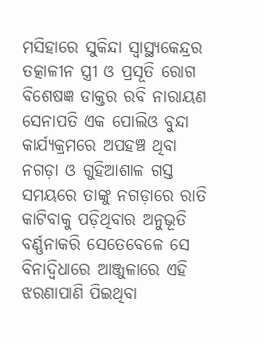ମସିହାରେ ସୁକିନ୍ଦା ସ୍ବାସ୍ଥ୍ୟକେନ୍ଦ୍ରର ତତ୍କାଳୀନ ସ୍ତ୍ରୀ ଓ ପ୍ରସୂତି ରୋଗ ବିଶେଷଜ୍ଞ ଡାକ୍ତର ରବି ନାରାୟଣ ସେନାପତି ଏକ ପୋଲିଓ ବୁନ୍ଦା କାର୍ଯ୍ୟକ୍ରମରେ ଅପହଞ୍ଚ ଥିବା ନଗଡ଼ା ଓ ଗୁହିଆଶାଳ ଗସ୍ତ ସମୟରେ ତାଙ୍କୁ ନଗଡ଼ାରେ ରାତି କାଟିବାକୁ ପଡ଼ିଥିବାର ଅନୁଭୂତି ବର୍ଣ୍ଣନାକରି ସେତେବେଳେ ସେ ବିନାଦ୍ବିଧାରେ ଆଞ୍ଜୁଳାରେ ଏହି ଝରଣାପାଣି ପିଇଥିବା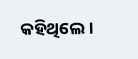କହିଥିଲେ।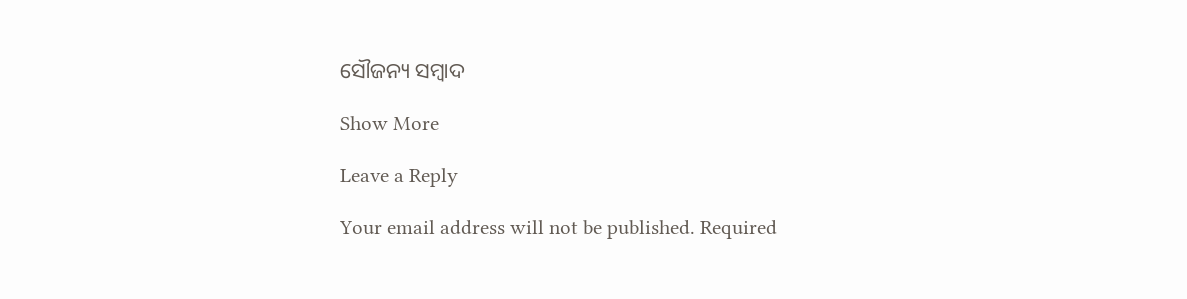ସୌଜନ୍ୟ ସମ୍ବାଦ

Show More

Leave a Reply

Your email address will not be published. Required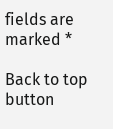fields are marked *

Back to top button